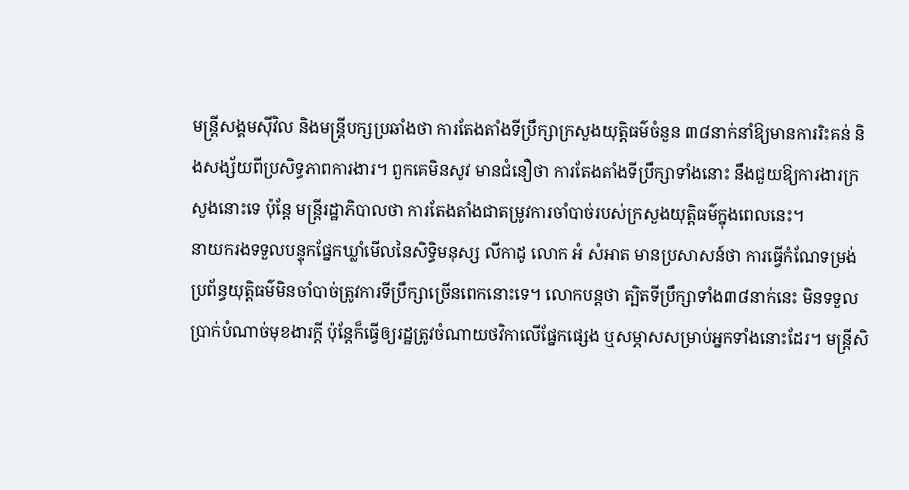មន្ត្រីសង្គមស៊ីវិល និងមន្ត្រីបក្សប្រឆាំងថា ការតែងតាំងទីប្រឹក្សាក្រសួងយុត្តិធម៌ចំនួន ៣៨នាក់នាំឱ្យមានការរិះគន់ និងសង្ស័យពីប្រសិទ្ធភាពការងារ។ ពួកគេមិនសូវ មានជំនឿថា ការតែងតាំងទីប្រឹក្សាទាំងនោះ នឹងជួយឱ្យការងារក្រសួងនោះទេ ប៉ុន្តែ មន្ត្រីរដ្ឋាភិបាលថា ការតែងតាំងជាតម្រូវការចាំបាច់របស់ក្រសួងយុត្តិធម៌ក្នុងពេលនេះ។
នាយករងទទួលបន្ទុកផ្នែកឃ្លាំមើលនៃសិទ្ធិមនុស្ស លីកាដូ លោក អំ សំអាត មានប្រសាសន៍ថា ការធ្វើកំណែទម្រង់ប្រព័ន្ធយុត្តិធម៌មិនចាំបាច់ត្រូវការទីប្រឹក្សាច្រើនពេកនោះទេ។ លោកបន្តថា ត្បិតទីប្រឹក្សាទាំង៣៨នាក់នេះ មិនទទួលប្រាក់បំណាច់មុខងារក្ដី ប៉ុន្តែក៏ធ្វើឲ្យរដ្ឋត្រូវចំណាយថវិកាលើផ្នែកផ្សេង ឬសម្ភាសសម្រាប់អ្នកទាំងនោះដែរ។ មន្ត្រីសិ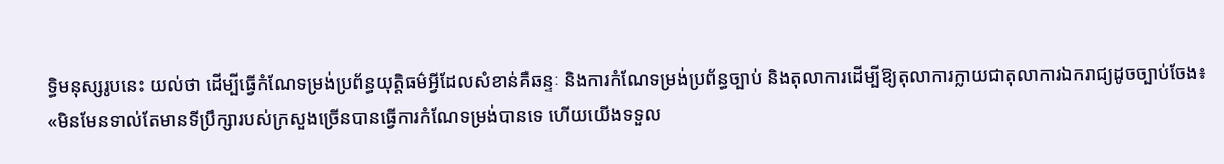ទ្ធិមនុស្សរូបនេះ យល់ថា ដើម្បីធ្វើកំណែទម្រង់ប្រព័ន្ធយុត្តិធម៌អ្វីដែលសំខាន់គឺឆន្ទៈ និងការកំណែទម្រង់ប្រព័ន្ធច្បាប់ និងតុលាការដើម្បីឱ្យតុលាការក្លាយជាតុលាការឯករាជ្យដូចច្បាប់ចែង៖ «មិនមែនទាល់តែមានទីប្រឹក្សារបស់ក្រសួងច្រើនបានធ្វើការកំណែទម្រង់បានទេ ហើយយើងទទួល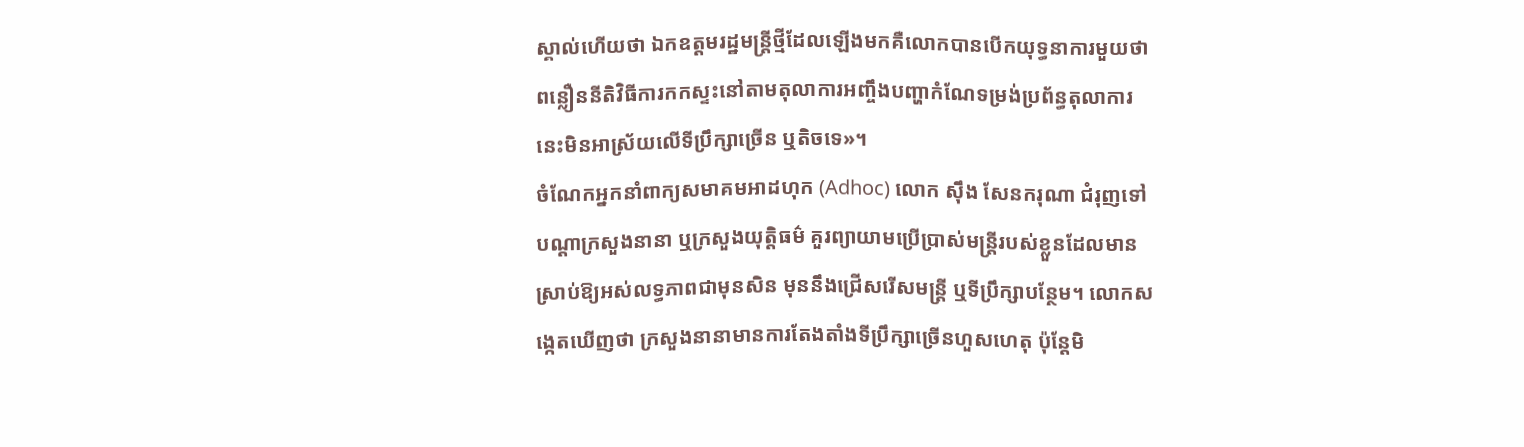ស្គាល់ហើយថា ឯកឧត្ដមរដ្ឋមន្ត្រីថ្មីដែលឡើងមកគឺលោកបានបើកយុទ្ធនាការមួយថា ពន្លឿននីតិវិធីការកកស្ទះនៅតាមតុលាការអញ្ចឹងបញ្ហាកំណែទម្រង់ប្រព័ន្ធតុលាការនេះមិនអាស្រ័យលើទីប្រឹក្សាច្រើន ឬតិចទេ»។
ចំណែកអ្នកនាំពាក្យសមាគមអាដហុក (Adhoc) លោក ស៊ឹង សែនករុណា ជំរុញទៅបណ្ដាក្រសួងនានា ឬក្រសួងយុត្តិធម៌ គួរព្យាយាមប្រើប្រាស់មន្ត្រីរបស់ខ្លួនដែលមានស្រាប់ឱ្យអស់លទ្ធភាពជាមុនសិន មុននឹងជ្រើសរើសមន្ត្រី ឬទីប្រឹក្សាបន្ថែម។ លោកសង្កេតឃើញថា ក្រសួងនានាមានការតែងតាំងទីប្រឹក្សាច្រើនហួសហេតុ ប៉ុន្តែមិ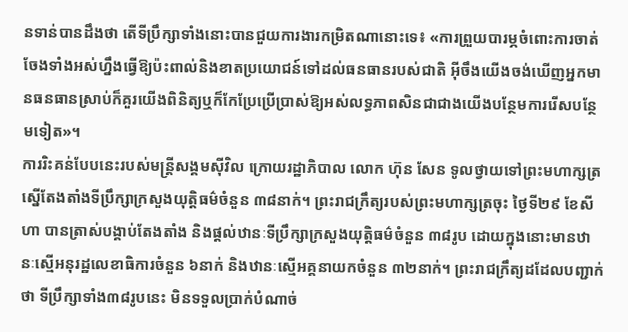នទាន់បានដឹងថា តើទីប្រឹក្សាទាំងនោះបានជួយការងារកម្រិតណានោះទេ៖ «ការព្រួយបារម្ភចំពោះការចាត់ចែងទាំងអស់ហ្នឹងធ្វើឱ្យប៉ះពាល់និងខាតប្រយោជន៍ទៅដល់ធនធានរបស់ជាតិ អ៊ីចឹងយើងចង់ឃើញអ្នកមានធនធានស្រាប់ក៏គួរយើងពិនិត្យឬក៏កែប្រែប្រើប្រាស់ឱ្យអស់លទ្ធភាពសិនជាជាងយើងបន្ថែមការរើសបន្ថែមទៀត»។
ការរិះគន់បែបនេះរបស់មន្ត្រីសង្គមស៊ីវិល ក្រោយរដ្ឋាភិបាល លោក ហ៊ុន សែន ទូលថ្វាយទៅព្រះមហាក្សត្រស្នើតែងតាំងទីប្រឹក្សាក្រសួងយុត្តិធម៌ចំនួន ៣៨នាក់។ ព្រះរាជក្រឹត្យរបស់ព្រះមហាក្សត្រចុះ ថ្ងៃទី២៩ ខែសីហា បានត្រាស់បង្គាប់តែងតាំង និងផ្ដល់ឋានៈទីប្រឹក្សាក្រសួងយុត្តិធម៌ចំនួន ៣៨រូប ដោយក្នុងនោះមានឋានៈស្មើអនុរដ្ឋលេខាធិការចំនួន ៦នាក់ និងឋានៈស្មើអគ្គនាយកចំនួន ៣២នាក់។ ព្រះរាជក្រឹត្យដដែលបញ្ជាក់ថា ទីប្រឹក្សាទាំង៣៨រូបនេះ មិនទទួលប្រាក់បំណាច់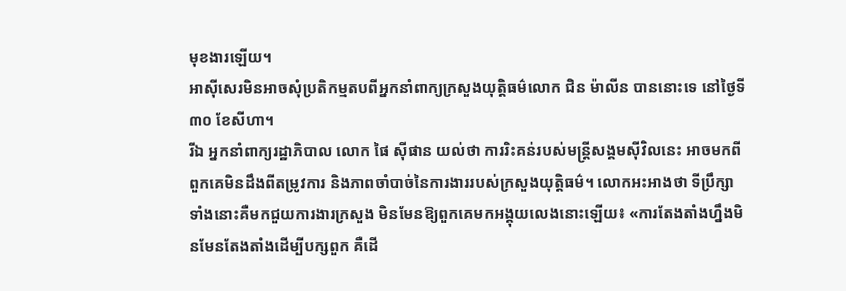មុខងារឡើយ។
អាស៊ីសេរមិនអាចសុំប្រតិកម្មតបពីអ្នកនាំពាក្យក្រសួងយុត្តិធម៌លោក ជិន ម៉ាលីន បាននោះទេ នៅថ្ងៃទី៣០ ខែសីហា។
រីឯ អ្នកនាំពាក្យរដ្ឋាភិបាល លោក ផៃ ស៊ីផាន យល់ថា ការរិះគន់របស់មន្ត្រីសង្គមស៊ីវិលនេះ អាចមកពីពួកគេមិនដឹងពីតម្រូវការ និងភាពចាំបាច់នៃការងាររបស់ក្រសួងយុត្តិធម៌។ លោកអះអាងថា ទីប្រឹក្សាទាំងនោះគឺមកជួយការងារក្រសួង មិនមែនឱ្យពួកគេមកអង្គុយលេងនោះឡើយ៖ «ការតែងតាំងហ្នឹងមិនមែនតែងតាំងដើម្បីបក្សពួក គឺដើ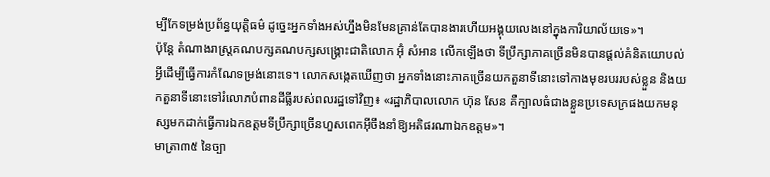ម្បីកែទម្រង់ប្រព័ន្ធយុត្តិធម៌ ដូច្នេះអ្នកទាំងអស់ហ្នឹងមិនមែនគ្រាន់តែបានងារហើយអង្គុយលេងនៅក្នុងការិយាល័យទេ»។
ប៉ុន្តែ តំណាងរាស្ត្រគណបក្សគណបក្សសង្គ្រោះជាតិលោក អ៊ុំ សំអាន លើកឡើងថា ទីប្រឹក្សាភាគច្រើនមិនបានផ្ដល់គំនិតយោបល់អ្វីដើម្បីធ្វើការកំណែទម្រង់នោះទេ។ លោកសង្កេតឃើញថា អ្នកទាំងនោះភាគច្រើនយកតួនាទីនោះទៅកាងមុខរបររបស់ខ្លួន និងយកតួនាទីនោះទៅរំលោភបំពានដីធ្លីរបស់ពលរដ្ឋទៅវិញ៖ «រដ្ឋាភិបាលលោក ហ៊ុន សែន គឺក្បាលធំជាងខ្លួនប្រទេសក្រផងយកមនុស្សមកដាក់ធ្វើការឯកឧត្ដមទីប្រឹក្សាច្រើនហួសពេកអ៊ីចឹងនាំឱ្យអតិផរណាឯកឧត្ដម»។
មាត្រា៣៥ នៃច្បា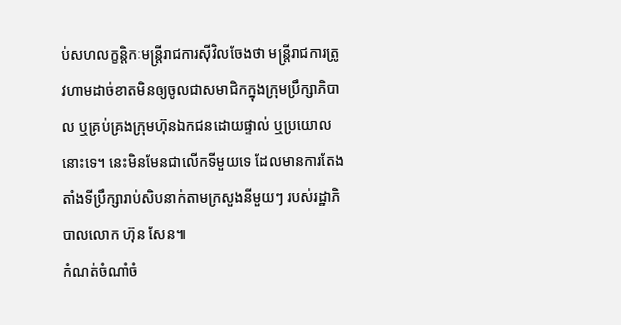ប់សហលក្ខន្តិកៈមន្ត្រីរាជការស៊ីវិលចែងថា មន្ត្រីរាជការត្រូវហាមដាច់ខាតមិនឲ្យចូលជាសមាជិកក្នុងក្រុមប្រឹក្សាភិបាល ឬគ្រប់គ្រងក្រុមហ៊ុនឯកជនដោយផ្ទាល់ ឬប្រយោលនោះទេ។ នេះមិនមែនជាលើកទីមួយទេ ដែលមានការតែងតាំងទីប្រឹក្សារាប់សិបនាក់តាមក្រសួងនីមួយៗ របស់រដ្ឋាភិបាលលោក ហ៊ុន សែន៕
កំណត់ចំណាំចំ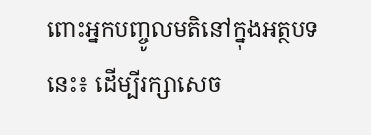ពោះអ្នកបញ្ចូលមតិនៅក្នុងអត្ថបទនេះ៖ ដើម្បីរក្សាសេច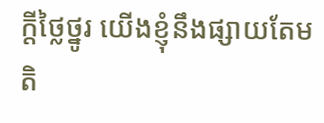ក្ដីថ្លៃថ្នូរ យើងខ្ញុំនឹងផ្សាយតែមតិ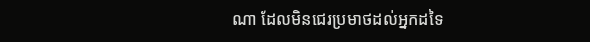ណា ដែលមិនជេរប្រមាថដល់អ្នកដទៃ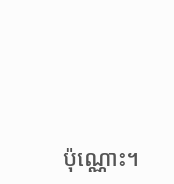ប៉ុណ្ណោះ។